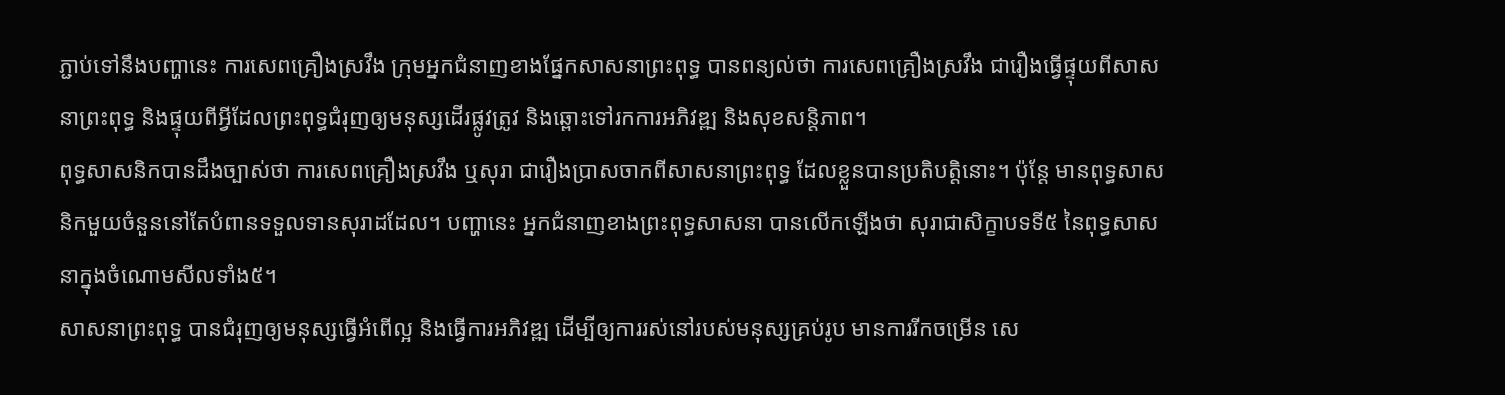ភ្ជាប់ទៅនឹងបញ្ហានេះ ការសេពគ្រឿងស្រវឹង ក្រុមអ្នកជំនាញខាងផ្នែកសាសនាព្រះពុទ្ធ បានពន្យល់ថា ការសេពគ្រឿងស្រវឹង ជារឿងធ្វើផ្ទុយពីសាសនាព្រះពុទ្ធ និងផ្ទុយពីអ្វីដែលព្រះពុទ្ធជំរុញឲ្យមនុស្សដើរផ្លូវត្រូវ និងឆ្ពោះទៅរកការអភិវឌ្ឍ និងសុខសន្តិភាព។
ពុទ្ធសាសនិកបានដឹងច្បាស់ថា ការសេពគ្រឿងស្រវឹង ឬសុរា ជារឿងប្រាសចាកពីសាសនាព្រះពុទ្ធ ដែលខ្លួនបានប្រតិបត្តិនោះ។ ប៉ុន្តែ មានពុទ្ធសាសនិកមួយចំនួននៅតែបំពានទទួលទានសុរាដដែល។ បញ្ហានេះ អ្នកជំនាញខាងព្រះពុទ្ធសាសនា បានលើកឡើងថា សុរាជាសិក្ខាបទទី៥ នៃពុទ្ធសាសនាក្នុងចំណោមសីលទាំង៥។
សាសនាព្រះពុទ្ធ បានជំរុញឲ្យមនុស្សធ្វើអំពើល្អ និងធ្វើការអភិវឌ្ឍ ដើម្បីឲ្យការរស់នៅរបស់មនុស្សគ្រប់រូប មានការរីកចម្រើន សេ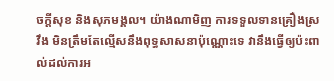ចក្ដីសុខ និងសុភមង្គល។ យ៉ាងណាមិញ ការទទួលទានគ្រឿងស្រវឹង មិនត្រឹមតែល្មើសនឹងពុទ្ធសាសនាប៉ុណ្ណោះទេ វានឹងធ្វើឲ្យប៉ះពាល់ដល់ការអ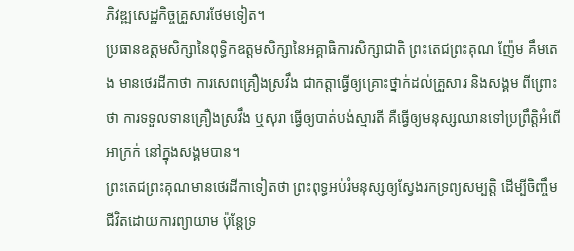ភិវឌ្ឍសេដ្ឋកិច្ចគ្រួសារថែមទៀត។
ប្រធានឧត្តមសិក្សានៃពុទ្ធិកឧត្តមសិក្សានៃអគ្គាធិការសិក្សាជាតិ ព្រះតេជព្រះគុណ ញ៉ែម គឹមតេង មានថេរដីកាថា ការសេពគ្រឿងស្រវឹង ជាកត្តាធ្វើឲ្យគ្រោះថ្នាក់ដល់គ្រួសារ និងសង្គម ពីព្រោះថា ការទទួលទានគ្រឿងស្រវឹង ឬសុរា ធ្វើឲ្យបាត់បង់ស្មារតី គឺធ្វើឲ្យមនុស្សឈានទៅប្រព្រឹត្តិអំពើអាក្រក់ នៅក្នុងសង្គមបាន។
ព្រះតេជព្រះគុណមានថេរដីកាទៀតថា ព្រះពុទ្ធអប់រំមនុស្សឲ្យស្វែងរកទ្រព្យសម្បត្តិ ដើម្បីចិញ្ចឹមជីវិតដោយការព្យាយាម ប៉ុន្តែទ្រ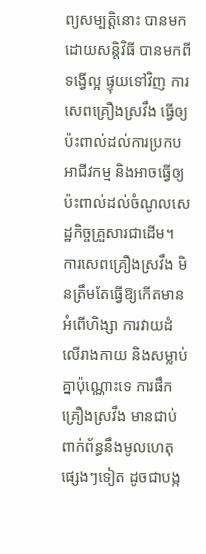ព្យសម្បត្តិនោះ បានមកដោយសន្តិវិធី បានមកពីទង្វើល្អ ផ្ទុយទៅវិញ ការសេពគ្រឿងស្រវឹង ធ្វើឲ្យប៉ះពាល់ដល់ការប្រកបអាជីវកម្ម និងអាចធ្វើឲ្យប៉ះពាល់ដល់ចំណូលសេដ្ឋកិច្ចគ្រួសារជាដើម។
ការសេពគ្រឿងស្រវឹង មិនត្រឹមតែធ្វើឱ្យកើតមានអំពើហិង្សា ការវាយដំលើរាងកាយ និងសម្លាប់គ្នាប៉ុណ្ណោះទេ ការផឹកគ្រឿងស្រវឹង មានជាប់ពាក់ព័ន្ធនឹងមូលហេតុផ្សេងៗទៀត ដូចជាបង្ក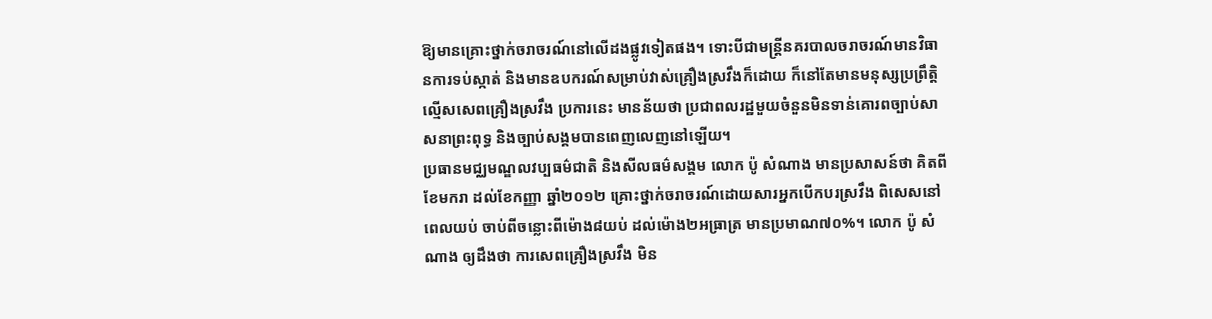ឱ្យមានគ្រោះថ្នាក់ចរាចរណ៍នៅលើដងផ្លូវទៀតផង។ ទោះបីជាមន្ត្រីនគរបាលចរាចរណ៍មានវិធានការទប់ស្កាត់ និងមានឧបករណ៍សម្រាប់វាស់គ្រឿងស្រវឹងក៏ដោយ ក៏នៅតែមានមនុស្សប្រព្រឹត្តិល្មើសសេពគ្រឿងស្រវឹង ប្រការនេះ មានន័យថា ប្រជាពលរដ្ឋមួយចំនួនមិនទាន់គោរពច្បាប់សាសនាព្រះពុទ្ធ និងច្បាប់សង្គមបានពេញលេញនៅឡើយ។
ប្រធានមជ្ឈមណ្ឌលវប្បធម៌ជាតិ និងសីលធម៌សង្គម លោក ប៉ូ សំណាង មានប្រសាសន៍ថា គិតពីខែមករា ដល់ខែកញ្ញា ឆ្នាំ២០១២ គ្រោះថ្នាក់ចរាចរណ៍ដោយសារអ្នកបើកបរស្រវឹង ពិសេសនៅពេលយប់ ចាប់ពីចន្លោះពីម៉ោង៨យប់ ដល់ម៉ោង២អធ្រាត្រ មានប្រមាណ៧០%។ លោក ប៉ូ សំណាង ឲ្យដឹងថា ការសេពគ្រឿងស្រវឹង មិន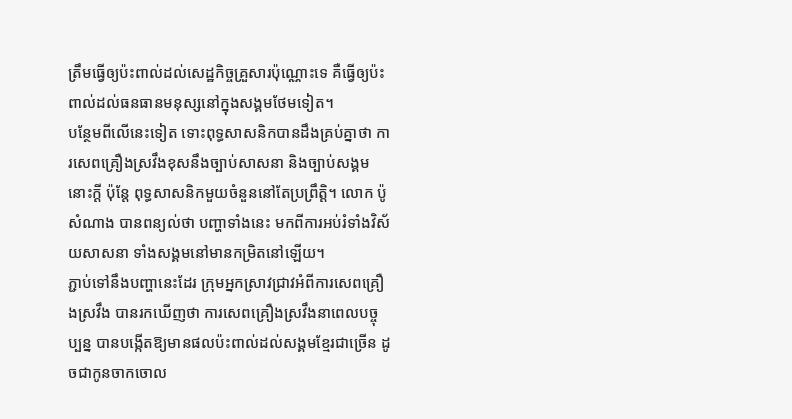ត្រឹមធ្វើឲ្យប៉ះពាល់ដល់សេដ្ឋកិច្ចគ្រួសារប៉ុណ្ណោះទេ គឺធ្វើឲ្យប៉ះពាល់ដល់ធនធានមនុស្សនៅក្នុងសង្គមថែមទៀត។
បន្ថែមពីលើនេះទៀត ទោះពុទ្ធសាសនិកបានដឹងគ្រប់គ្នាថា ការសេពគ្រឿងស្រវឹងខុសនឹងច្បាប់សាសនា និងច្បាប់សង្គមនោះក្ដី ប៉ុន្តែ ពុទ្ធសាសនិកមួយចំនួននៅតែប្រព្រឹត្តិ។ លោក ប៉ូ សំណាង បានពន្យល់ថា បញ្ហាទាំងនេះ មកពីការអប់រំទាំងវិស័យសាសនា ទាំងសង្គមនៅមានកម្រិតនៅឡើយ។
ភ្ជាប់ទៅនឹងបញ្ហានេះដែរ ក្រុមអ្នកស្រាវជ្រាវអំពីការសេពគ្រឿងស្រវឹង បានរកឃើញថា ការសេពគ្រឿងស្រវឹងនាពេលបច្ចុប្បន្ន បានបង្កើតឱ្យមានផលប៉ះពាល់ដល់សង្គមខ្មែរជាច្រើន ដូចជាកូនចាកចោល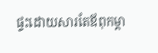ផ្ទះដោយសារតែឪពុកម្តា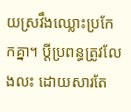យស្រវឹងឈ្លោះប្រកែកគ្នា។ ប្ដីប្រពន្ធត្រូវលែងលះ ដោយសារតែ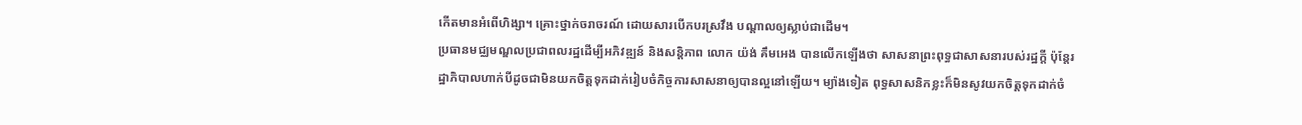កើតមានអំពើហិង្សា។ គ្រោះថ្នាក់ចរាចរណ៍ ដោយសារបើកបរស្រវឹង បណ្ដាលឲ្យស្លាប់ជាដើម។
ប្រធានមជ្ឈមណ្ឌលប្រជាពលរដ្ឋដើម្បីអភិវឌ្ឍន៍ និងសន្តិភាព លោក យ៉ង់ គឹមអេង បានលើកឡើងថា សាសនាព្រះពុទ្ធជាសាសនារបស់រដ្ឋក្ដី ប៉ុន្តែរដ្ឋាភិបាលហាក់បីដូចជាមិនយកចិត្តទុកដាក់រៀបចំកិច្ចការសាសនាឲ្យបានល្អនៅឡើយ។ ម្យ៉ាងទៀត ពុទ្ធសាសនិកខ្លះក៏មិនសូវយកចិត្តទុកដាក់ចំ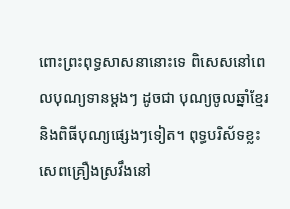ពោះព្រះពុទ្ធសាសនានោះទេ ពិសេសនៅពេលបុណ្យទានម្ដងៗ ដូចជា បុណ្យចូលឆ្នាំខ្មែរ និងពិធីបុណ្យផ្សេងៗទៀត។ ពុទ្ធបរិស័ទខ្លះ សេពគ្រឿងស្រវឹងនៅ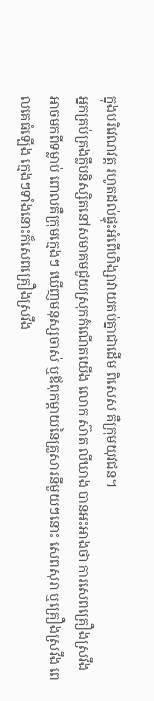ក្នុងបរិវេណវត្ត រហូតដល់ផ្ទុះអំពើហិង្សាវាយតប់គ្នាជាដើម ពិសេស គឺក្រុមយុវជន។
អ្នកគ្រប់គ្រងក្លឹបនិស្សិតនៅសមាគមជួយស្រុកកំណើតយើង លោក ស៊ាត លីឃាង បានអះអាងថា ការសេពគ្រឿងស្រវឹង អាចមកពីទម្លាប់ ពោលគឺក្រុមក្មេងៗ ឃើញមនុស្សចាស់ ឬឪពុកម្ដាយនៃគ្រួសារនីមួយៗនោះ សេពសុរា ឬគ្រឿងស្រវឹង ពេលគេធំឡើង ក្មេងៗទាំងនោះក៏សេពគ្រឿងស្រវឹង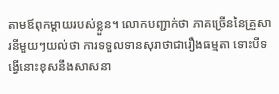តាមឪពុកម្ដាយរបស់ខ្លួន។ លោកបញ្ជាក់ថា ភាគច្រើននៃគ្រួសារនីមួយៗយល់ថា ការទទួលទានសុរាថាជារឿងធម្មតា ទោះបីទង្វើនោះខុសនឹងសាសនា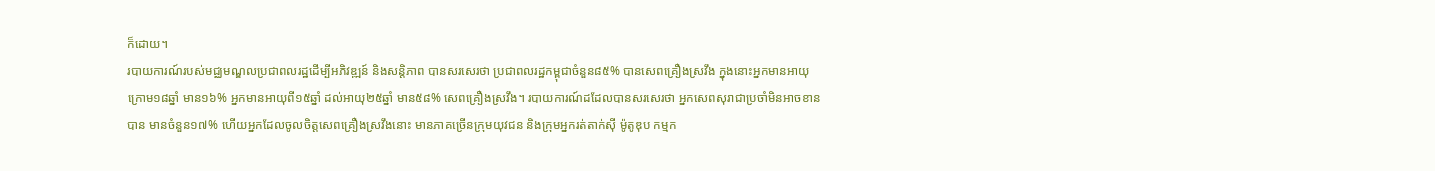ក៏ដោយ។
របាយការណ៍របស់មជ្ឈមណ្ឌលប្រជាពលរដ្ឋដើម្បីអភិវឌ្ឍន៍ និងសន្តិភាព បានសរសេរថា ប្រជាពលរដ្ឋកម្ពុជាចំនួន៨៥% បានសេពគ្រឿងស្រវឹង ក្នុងនោះអ្នកមានអាយុក្រោម១៨ឆ្នាំ មាន១៦% អ្នកមានអាយុពី១៥ឆ្នាំ ដល់អាយុ២៥ឆ្នាំ មាន៥៨% សេពគ្រឿងស្រវឹង។ របាយការណ៍ដដែលបានសរសេរថា អ្នកសេពសុរាជាប្រចាំមិនអាចខានបាន មានចំនួន១៧% ហើយអ្នកដែលចូលចិត្តសេពគ្រឿងស្រវឹងនោះ មានភាគច្រើនក្រុមយុវជន និងក្រុមអ្នករត់តាក់ស៊ី ម៉ូតូឌុប កម្មក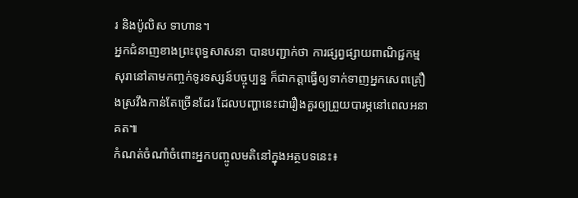រ និងប៉ូលិស ទាហាន។
អ្នកជំនាញខាងព្រះពុទ្ធសាសនា បានបញ្ជាក់ថា ការផ្សព្វផ្សាយពាណិជ្ជកម្មសុរានៅតាមកញ្ចក់ទូរទស្សន៍បច្ចុប្បន្ន ក៏ជាកត្តាធ្វើឲ្យទាក់ទាញអ្នកសេពគ្រឿងស្រវឹងកាន់តែច្រើនដែរ ដែលបញ្ហានេះជារឿងគួរឲ្យព្រួយបារម្ភនៅពេលអនាគត៕
កំណត់ចំណាំចំពោះអ្នកបញ្ចូលមតិនៅក្នុងអត្ថបទនេះ៖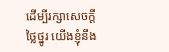ដើម្បីរក្សាសេចក្ដីថ្លៃថ្នូរ យើងខ្ញុំនឹង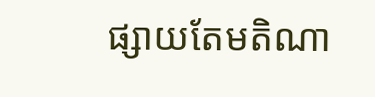ផ្សាយតែមតិណា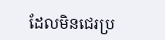ដែលមិនជេរប្រ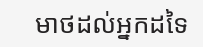មាថដល់អ្នកដទៃ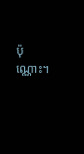ប៉ុណ្ណោះ។